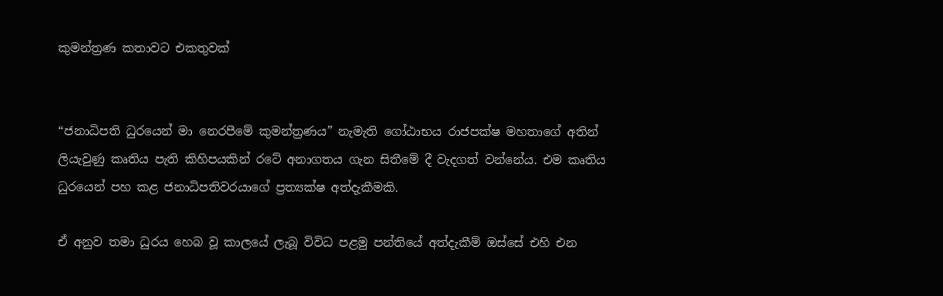කුමන්ත්‍රණ කතාවට එකතුවක්


“ජනාධිපති ධුරයෙන් මා නෙරපීමේ කුමන්ත්‍රණය” නැමැති ගෝඨාභය රාජපක්ෂ මහතාගේ අතින් ලියැවුණු කෘතිය පැති කිහිපයකින් රටේ අනාගතය ගැන සිතීමේ දී වැදගත් වන්නේය. එම කෘතිය ධුරයෙන් පහ කළ ජනාධිපතිවරයාගේ ප්‍රත්‍යක්ෂ අත්දැකීමකි.

ඒ අනුව තමා ධුරය හෙබ වූ කාලයේ ලැබූ විවිධ පළමු පන්තියේ අත්දැකීම් ඔස්සේ එහි එන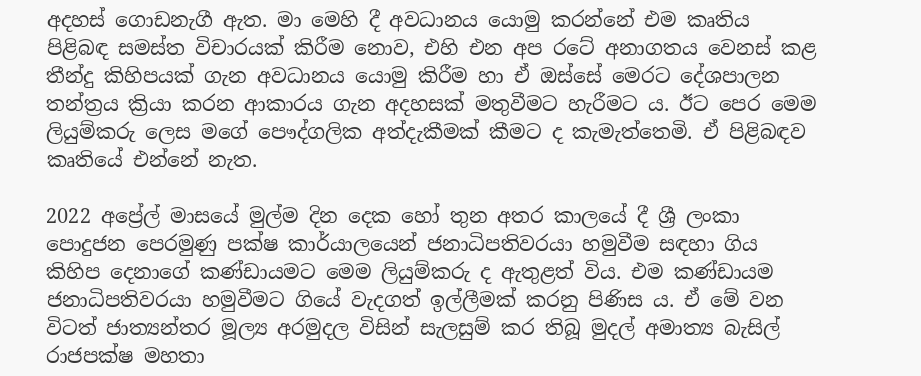අදහස් ගොඩනැගී ඇත. මා මෙහි දී අවධානය යොමු කරන්නේ එම කෘතිය පිළිබඳ සමස්ත විචාරයක් කිරීම නොව, එහි එන අප රටේ අනාගතය වෙනස් කළ තීන්දු කිහිපයක් ගැන අවධානය යොමු කිරීම හා ඒ ඔස්සේ මෙරට දේශපාලන තන්ත්‍රය ක්‍රියා කරන ආකාරය ගැන අදහසක් මතුවීමට හැරීමට ය. ඊට පෙර මෙම ලියුම්කරු ලෙස මගේ පෞද්ගලික අත්දැකීමක් කීමට ද කැමැත්තෙමි. ඒ පිළිබඳව කෘතියේ එන්නේ නැත.

2022 අප්‍රේල් මාසයේ මුල්ම දින දෙක හෝ තුන අතර කාලයේ දී ශ්‍රී ලංකා පොදුජන පෙරමුණු පක්ෂ කාර්යාලයෙන් ජනාධිපතිවරයා හමුවීම සඳහා ගිය කිහිප දෙනාගේ කණ්ඩායමට මෙම ලියුම්කරු ද ඇතුළත් විය. එම කණ්ඩායම ජනාධිපතිවරයා හමුවීමට ගියේ වැදගත් ඉල්ලීමක් කරනු පිණිස ය. ඒ මේ වන විටත් ජාත්‍යන්තර මූල්‍ය අරමුදල විසින් සැලසුම් කර තිබූ මුදල් අමාත්‍ය බැසිල් රාජපක්ෂ මහතා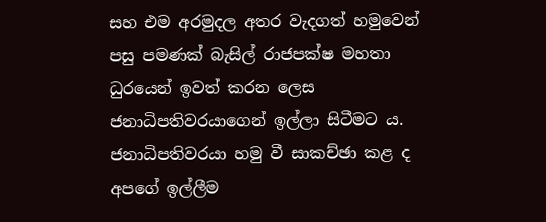සහ එම අරමුදල අතර වැදගත් හමුවෙන් පසු පමණක් බැසිල් රාජපක්ෂ මහතා ධුරයෙන් ඉවත් කරන ලෙස ජනාධිපතිවරයාගෙන් ඉල්ලා සිටීමට ය. ජනාධිපතිවරයා හමු වී සාකච්ඡා කළ ද අපගේ ඉල්ලීම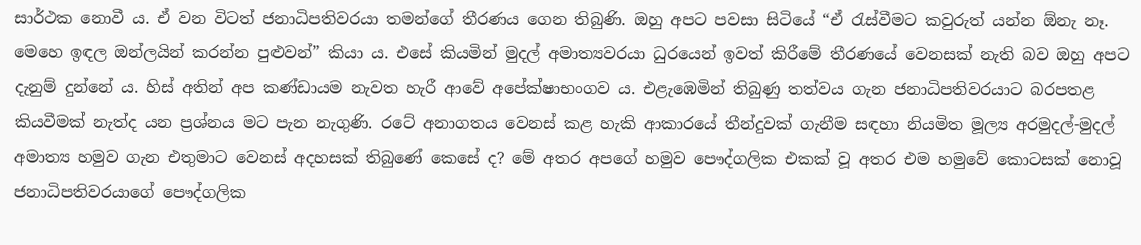සාර්ථක නොවී ය. ඒ වන විටත් ජනාධිපතිවරයා තමන්ගේ තීරණය ගෙන තිබුණි. ඔහු අපට පවසා සිටියේ “ඒ රැස්වීමට කවුරුත් යන්න ඕනැ නෑ. මෙහෙ ඉඳල ඔන්ලයින් කරන්න පුළුවන්” කියා ය. එසේ කියමින් මුදල් අමාත්‍යවරයා ධුරයෙන් ඉවත් කිරීමේ තීරණයේ වෙනසක් නැති බව ඔහු අපට දැනුම් දුන්නේ ය. හිස් අතින් අප කණ්ඩායම නැවත හැරී ආවේ අපේක්ෂාභංගව ය. එළැඹෙමින් තිබුණු තත්වය ගැන ජනාධිපතිවරයාට බරපතළ කියවීමක් නැත්ද යන ප්‍රශ්නය මට පැන නැගුණි. රටේ අනාගතය වෙනස් කළ හැකි ආකාරයේ තීන්දුවක් ගැනීම සඳහා නියමිත මූල්‍ය අරමුදල්-මුදල් අමාත්‍ය හමුව ගැන එතුමාට වෙනස් අදහසක් තිබුණේ කෙසේ ද? මේ අතර අපගේ හමුව පෞද්ගලික එකක් වූ අතර එම හමුවේ කොටසක් නොවූ ජනාධිපතිවරයාගේ පෞද්ගලික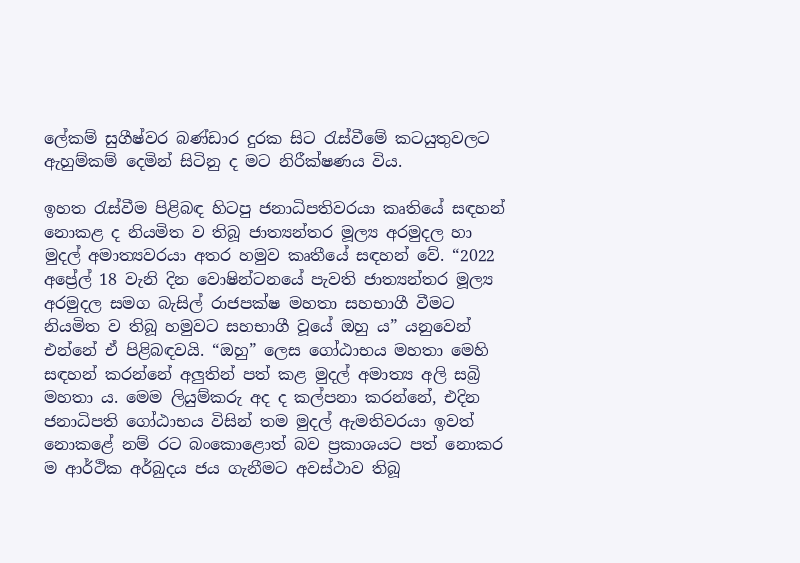ලේකම් සුගීෂ්වර බණ්ඩාර දුරක සිට රැස්වීමේ කටයුතුවලට ඇහුම්කම් දෙමින් සිටිනු ද මට නිරීක්ෂණය විය.

ඉහත රැස්වීම පිළිබඳ හිටපු ජනාධිපතිවරයා කෘතියේ සඳහන් නොකළ ද නියමිත ව තිබූ ජාත්‍යන්තර මූල්‍ය අරමුදල හා මුදල් අමාත්‍යවරයා අතර හමුව කෘතීයේ සඳහන් වේ. “2022 අප්‍රේල් 18 වැනි දින වොෂින්ටනයේ පැවති ජාත්‍යන්තර මූල්‍ය අරමුදල සමග බැසිල් රාජපක්ෂ මහතා සහභාගී වීමට නියමිත ව තිබූ හමුවට සහභාගී වූයේ ඔහු ය” යනුවෙන් එන්නේ ඒ පිළිබඳවයි. “ඔහු” ලෙස ගෝඨාභය මහතා මෙහි සඳහන් කරන්නේ අලු‍තින් පත් කළ මුදල් අමාත්‍ය අලි සබ්‍රි මහතා ය. මෙම ලියුම්කරු අද ද කල්පනා කරන්නේ, එදින ජනාධිපති ගෝඨාභය විසින් තම මුදල් ඇමතිවරයා ඉවත් නොකළේ නම් රට බංකොළොත් බව ප්‍රකාශයට පත් නොකර ම ආර්ථික අර්බුදය ජය ගැනීමට අවස්ථාව තිබූ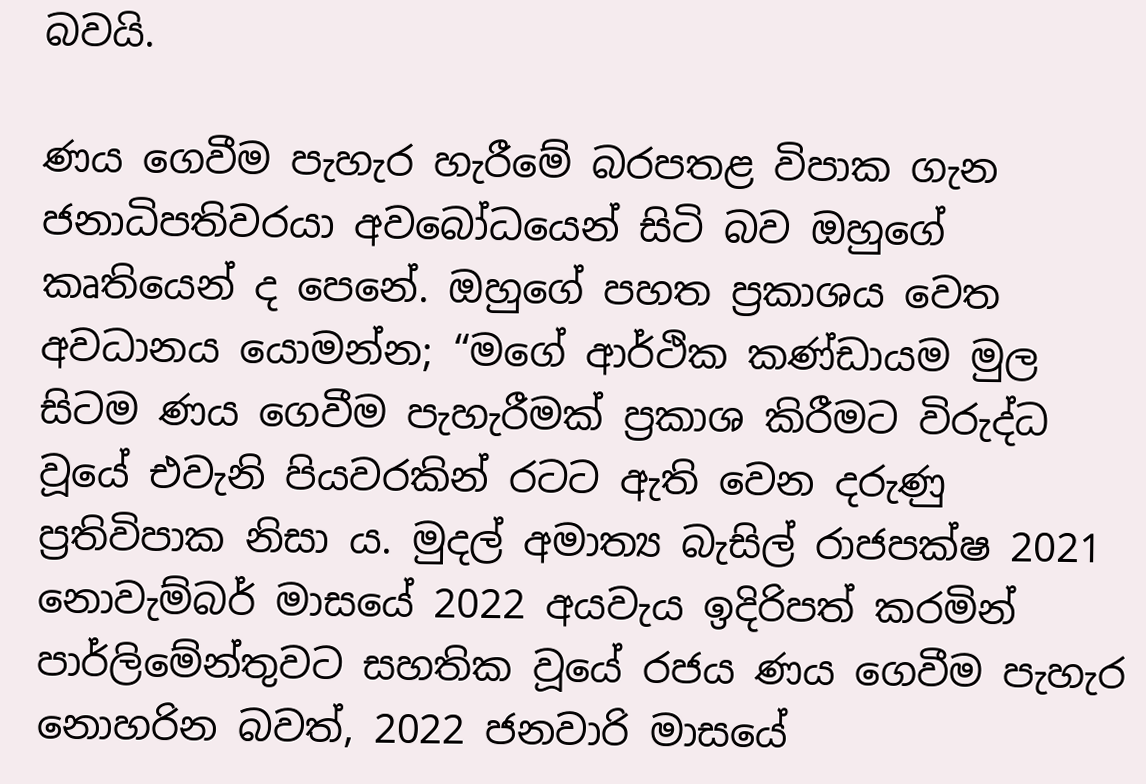බවයි.

ණය ගෙවීම පැහැර හැරීමේ බරපතළ විපාක ගැන ජනාධිපතිවරයා අවබෝධයෙන් සිටි බව ඔහුගේ කෘතියෙන් ද පෙනේ. ඔහුගේ පහත ප්‍රකාශය වෙත අවධානය යොමන්න; “මගේ ආර්ථික කණ්ඩායම මුල සිටම ණය ගෙවීම පැහැරීමක් ප්‍රකාශ කිරීමට විරුද්ධ වූයේ එවැනි පියවරකින් රටට ඇති වෙන දරුණු ප්‍රතිවිපාක නිසා ය. මුදල් අමාත්‍ය බැසිල් රාජපක්ෂ 2021 නොවැම්බර් මාසයේ 2022 අයවැය ඉදිරිපත් කරමින් පාර්ලිමේන්තුවට සහතික වූයේ රජය ණය ගෙවීම පැහැර නොහරින බවත්, 2022 ජනවාරි මාසයේ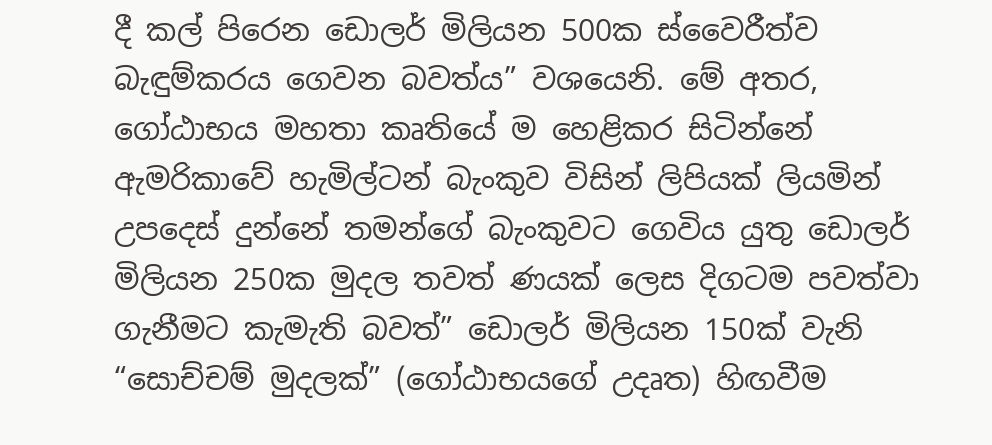දී කල් පිරෙන ඩොලර් මිලියන 500ක ස්වෛරීත්ව බැඳුම්කරය ගෙවන බවත්ය” වශයෙනි. මේ අතර, ගෝඨාභය මහතා කෘතියේ ම හෙළිකර සිටින්නේ ඇමරිකාවේ හැමිල්ටන් බැංකුව විසින් ලිපියක් ලියමින් උපදෙස් දුන්නේ තමන්ගේ බැංකුවට ගෙවිය යුතු ඩොලර් මිලියන 250ක මුදල තවත් ණයක් ලෙස දිගටම පවත්වා ගැනීමට කැමැති බවත්” ඩොලර් මිලියන 150ක් වැනි “සොච්චම් මුදලක්” (ගෝඨාභයගේ උදෘත) හිඟවීම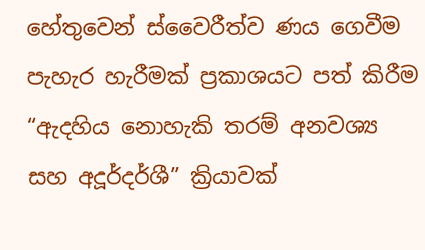හේතුවෙන් ස්වෛරීත්ව ණය ගෙවීම පැහැර හැරීමක් ප්‍රකාශයට පත් කිරීම “ඇදහිය නොහැකි තරම් අනවශ්‍ය සහ අදූර්දර්ශී” ක්‍රියාවක්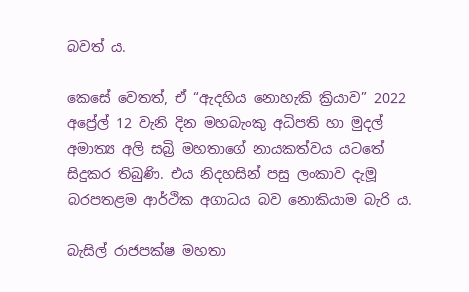බවත් ය.

කෙසේ වෙතත්, ඒ “ඇදහිය නොහැකි ක්‍රියාව” 2022 අප්‍රේල් 12 වැනි දින මහබැංකු අධිපති හා මුදල් අමාත්‍ය අලි සබ්‍රි මහතාගේ නායකත්වය යටතේ සිදුකර තිබුණි. එය නිදහසින් පසු ලංකාව දැමූ බරපතළම ආර්ථික අගාධය බව නොකියාම බැරි ය.

බැසිල් රාජපක්ෂ මහතා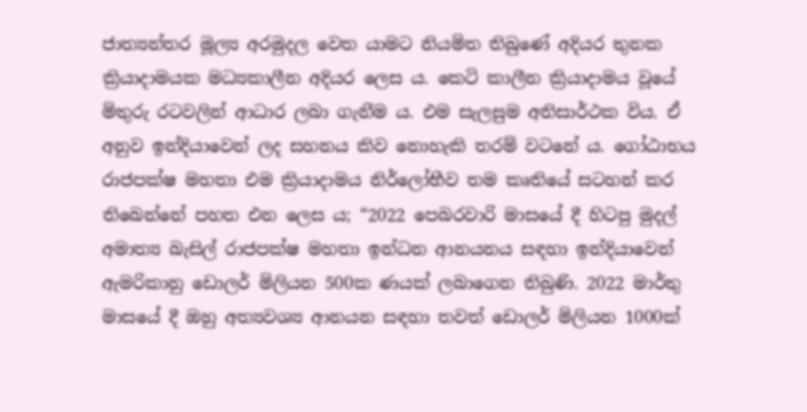ජාත්‍යන්තර මූල්‍ය අරමුදල වෙත යාමට නියමිත තිබුණේ අදියර තුනක ක්‍රියාදාමයක මධ්‍යකාලීන අදියර ලෙස ය. කෙටි කාලීන ක්‍රියාදාමය වූයේ මිතුරු රටවලින් ආධාර ලබා ගැනීම ය. එම සැලසුම අතිසාර්ථක විය. ඒ අනුව ඉන්දියාවෙන් ලද සහනය කිව නොහැකි තරම් වටනේ ය. ගෝඨාභය රාජපක්ෂ මහතා එම ක්‍රියාදාමය නිර්ලෝභීව තම කෘතියේ සටහන් කර තිබෙන්නේ පහත එන ලෙස ය; “2022 පෙබරවාරි මාසයේ දී හිටපු මුදල් අමාත්‍ය බැසිල් රාජපක්ෂ මහතා ඉන්ධන ආනයනය සඳහා ඉන්දියාවෙන් ඇමරිකානු ඩොලර් මිලියන 500ක ණයක් ලබාගෙන තිබුණි. 2022 මාර්තු මාසයේ දී ඔහු අත්‍යවශ්‍ය ආනයන සඳහා තවත් ඩොලර් මිලියන 1000ක්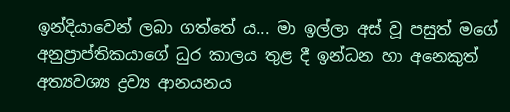ඉන්දියාවෙන් ලබා ගත්තේ ය... මා ඉල්ලා අස් වූ පසුත් මගේ අනුප්‍රාප්තිකයාගේ ධුර කාලය තුළ දී ඉන්ධන හා අනෙකුත් අත්‍යවශ්‍ය ද්‍රව්‍ය ආනයනය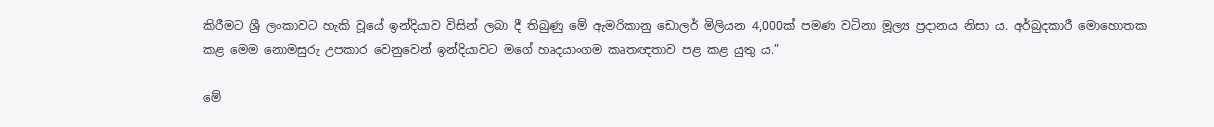කිරීමට ශ්‍රී ලංකාවට හැකි වූයේ ඉන්දියාව විසින් ලබා දී තිබුණු මේ ඇමරිකානු ඩොලර් මිලියන 4,000ක් පමණ වටිනා මූල්‍ය ප්‍රදානය නිසා ය. අර්බුදකාරී මොහොතක කළ මෙම නොමසුරු උපකාර වෙනුවෙන් ඉන්දියාවට මගේ හෘදයාංගම කෘතඥතාව පළ කළ යුතු ය.”

මේ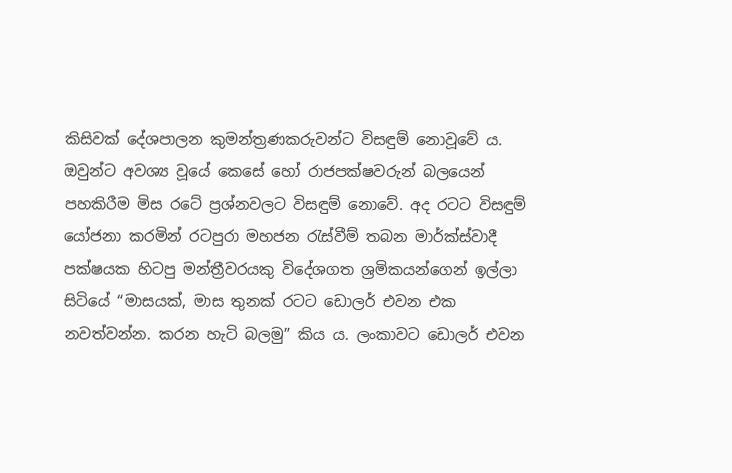කිසිවක් දේශපාලන කුමන්ත්‍රණකරුවන්ට විසඳුම් නොවූවේ ය. ඔවුන්ට අවශ්‍ය වූයේ කෙසේ හෝ රාජපක්ෂවරුන් බලයෙන් පහකිරීම මිස රටේ ප්‍රශ්නවලට විසඳුම් නොවේ. අද රටට විසඳුම් යෝජනා කරමින් රටපුරා මහජන රැස්වීම් තබන මාර්ක්ස්වාදී පක්ෂයක හිටපු මන්ත්‍රීවරයකු විදේශගත ශ්‍රමිකයන්ගෙන් ඉල්ලා සිටියේ “මාසයක්, මාස තුනක් රටට ඩොලර් එවන එක නවත්වන්න. කරන හැටි බලමු” කිය ය. ලංකාවට ඩොලර් එවන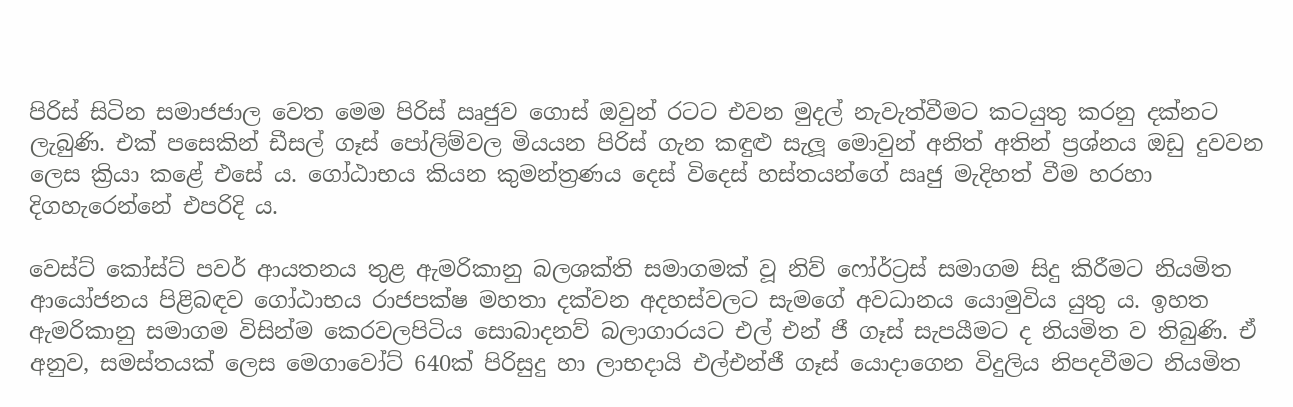පිරිස් සිටින සමාජජාල වෙත මෙම පිරිස් ඍජුව ගොස් ඔවුන් රටට එවන මුදල් නැවැත්වීමට කටයුතු කරනු දක්නට ලැබුණි. එක් පසෙකින් ඩීසල් ගෑස් පෝලිම්වල මියයන පිරිස් ගැන කඳුළු සැලූ මොවුන් අනිත් අතින් ප්‍රශ්නය ඔඩු දුවවන ලෙස ක්‍රියා කළේ එසේ ය. ගෝඨාභය කියන කුමන්ත්‍රණය දෙස් විදෙස් හස්තයන්ගේ ඍජු මැදිහත් වීම හරහා දිගහැරෙන්නේ එපරිදි ය.

වෙස්ට් කෝස්ට් පවර් ආයතනය තුළ ඇමරිකානු බලශක්ති සමාගමක් වූ නිව් ෆෝර්ට්‍රස් සමාගම සිදු කිරීමට නියමිත ආයෝජනය පිළිබඳව ගෝඨාභය රාජපක්ෂ මහතා දක්වන අදහස්වලට සැමගේ අවධානය යොමුවිය යුතු ය. ඉහත ඇමරිකානු සමාගම විසින්ම කෙරවලපිටිය සොබාදනව් බලාගාරයට එල් එන් ජී ගෑස් සැපයීමට ද නියමිත ව තිබුණි. ඒ අනුව, සමස්තයක් ලෙස මෙගාවෝට් 640ක් පිරිසුදු හා ලාභදායි එල්එන්ජී ගෑස් යොදාගෙන විදුලිය නිපදවීමට නියමිත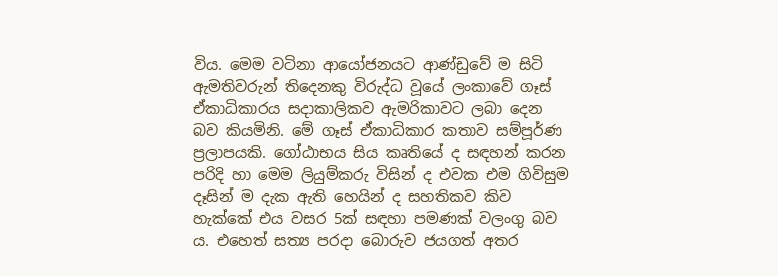විය. මෙම වටිනා ආයෝජනයට ආණ්ඩුවේ ම සිටි ඇමතිවරුන් තිදෙනකු විරුද්ධ වූයේ ලංකාවේ ගෑස් ඒකාධිකාරය සදාකාලිකව ඇමරිකාවට ලබා දෙන බව කියමිනි. මේ ගෑස් ඒකාධිකාර කතාව සම්පූර්ණ ප්‍රලාපයකි. ගෝඨාභය සිය කෘතියේ ද සඳහන් කරන පරිදි හා මෙම ලියුම්කරු විසින් ද එවක එම ගිවිසුම දෑසින් ම දැක ඇති හෙයින් ද සහතිකව කිව හැක්කේ එය වසර 5ක් සඳහා පමණක් වලංගු බව ය. එහෙත් සත්‍ය පරදා බොරුව ජයගත් අතර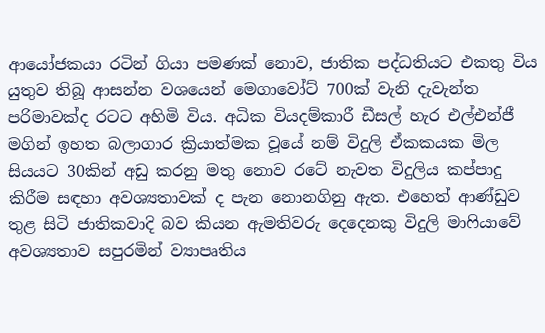ආයෝජකයා රටින් ගියා පමණක් නොව, ජාතික පද්ධතියට එකතු විය යුතුව තිබූ ආසන්න වශයෙන් මෙගාවෝට් 700ක් වැනි දැවැන්ත පරිමාවක්ද රටට අහිමි විය. අධික වියදම්කාරී ඩීසල් හැර එල්එන්ජී මගින් ඉහත බලාගාර ක්‍රියාත්මක වූයේ නම් විදුලි ඒකකයක මිල සියයට 30කින් අඩු කරනු මතු නොව රටේ නැවත විදුලිය කප්පාදු කිරීම සඳහා අවශ්‍යතාවක් ද පැන නොනගිනු ඇත. එහෙත් ආණ්ඩුව තුළ සිටි ජාතිකවාදි බව කියන ඇමතිවරු දෙදෙනකු විදුලි මාෆියාවේ අවශ්‍යතාව සපුරමින් ව්‍යාපෘතිය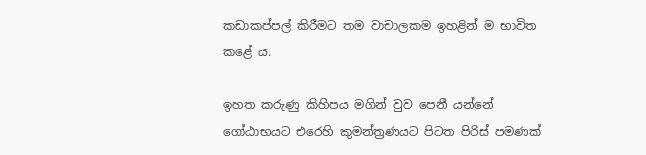කඩාකප්පල් කිරීමට තම වාචාලකම ඉහළින් ම භාවිත කළේ ය.

ඉහත කරුණු කිහිපය මගින් වුව පෙනී යන්නේ ගෝඨාභයට එරෙහි කුමන්ත්‍රණයට පිටත පිරිස් පමණක්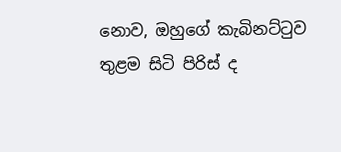නොව, ඔහුගේ කැබිනට්ටුව තුළම සිටි පිරිස් ද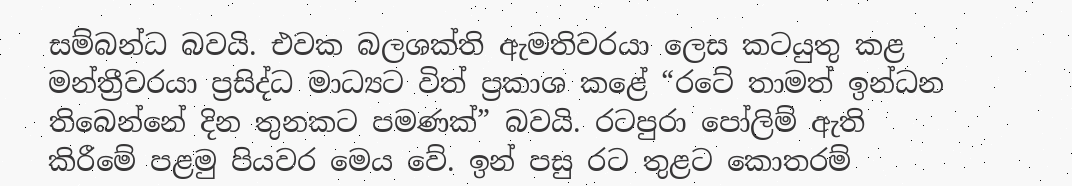සම්බන්ධ බවයි. එවක බලශක්ති ඇමතිවරයා ලෙස කටයුතු කළ මන්ත්‍රීවරයා ප්‍රසිද්ධ මාධ්‍යට විත් ප්‍රකාශ කළේ “රටේ තාමත් ඉන්ධන තිබෙන්නේ දින තුනකට පමණක්” බවයි. රටපුරා පෝලිම් ඇති කිරීමේ පළමු පියවර මෙය වේ. ඉන් පසු රට තුළට කොතරම්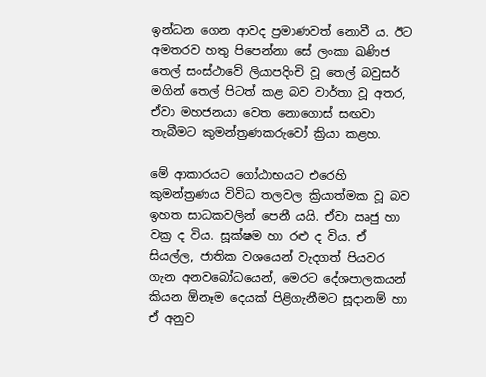ඉන්ධන ගෙන ආවද ප්‍රමාණවත් නොවී ය. ඊට අමතරව හතු පිපෙන්නා සේ ලංකා ඛණිජ තෙල් සංස්ථාවේ ලියාපදිංචි වූ තෙල් බවුසර් මගින් තෙල් පිටත් කළ බව වාර්තා වූ අතර, ඒවා මහජනයා වෙත නොගොස් සඟවා තැබීමට කුමන්ත්‍රණකරුවෝ ක්‍රියා කළහ.

මේ ආකාරයට ගෝඨාභයට එරෙහි කුමන්ත්‍රණය විවිධ තලවල ක්‍රියාත්මක වූ බව ඉහත සාධකවලින් පෙනී යයි. ඒවා ඍජු හා වක්‍ර ද විය. සූක්ෂම හා රළු ද විය. ඒ සියල්ල, ජාතික වශයෙන් වැදගත් පියවර ගැන අනවබෝධයෙන්, මෙරට දේශපාලකයන් කියන ඕනෑම දෙයක් පිළිගැනීමට සූදානම් හා ඒ අනුව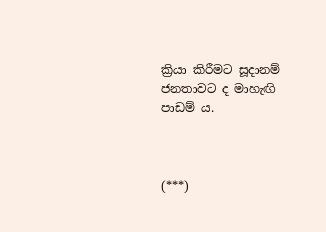ක්‍රියා කිරීමට සූදානම් ජනතාවට ද මාහැඟි පාඩම් ය.



(***)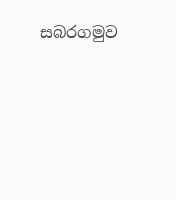සබරගමුව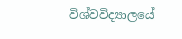විශ්වවිද්‍යාලයේ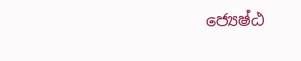ජ්‍යෙෂ්ඨ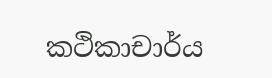කථිකාචාර්ය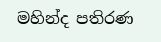මහින්ද පතිරණ